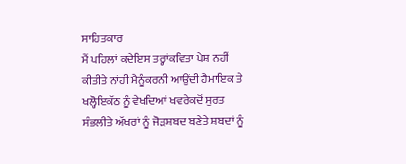ਸਾਹਿਤਕਾਰ
ਮੈਂ ਪਹਿਲਾਂ ਕਦੇਇਸ ਤਰ੍ਹਾਂਕਵਿਤਾ ਪੇਸ਼ ਨਹੀਂ ਕੀਤੀਤੇ ਨਾਂਹੀ ਮੈਨੂੰਕਰਨੀ ਆਉਂਦੀ ਹੈਮਾਇਕ ਤੇ ਖਲ੍ਹੋਇਕੱਠ ਨੂੰ ਵੇਖਦਿਆਂ ਖਵਰੇਕਦੋਂ ਸੁਰਤ ਸੰਭਲੀਤੇ ਅੱਖਰਾਂ ਨੂੰ ਜੋੜਸ਼ਬਦ ਬਣੇਤੇ ਸ਼ਬਦਾਂ ਨੂੰ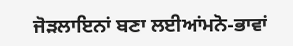ਜੋੜਲਾਇਨਾਂ ਬਣਾ ਲਈਆਂਮਨੋ-ਭਾਵਾਂ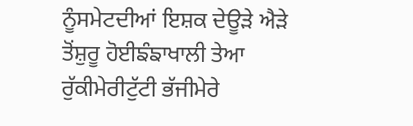ਨੂੰਸਮੇਟਦੀਆਂ ਇਸ਼ਕ ਦੇਊੜੇ ਐੜੇ ਤੋਂਸ਼ੁਰੂ ਹੋਈਙੰਙਾਖਾਲੀ ਤੇਆ ਰੁੱਕੀਮੇਰੀਟੁੱਟੀ ਭੱਜੀਮੇਰੇ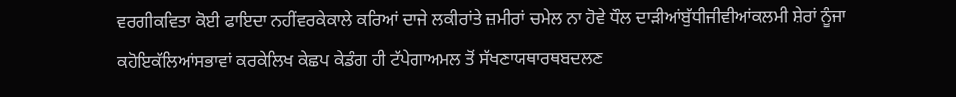ਵਰਗੀਕਵਿਤਾ ਕੋਈ ਫਾਇਦਾ ਨਹੀਂਵਰਕੇਕਾਲੇ ਕਰਿਆਂ ਦਾਜੇ ਲਕੀਰਾਂਤੇ ਜ਼ਮੀਰਾਂ ਚਮੇਲ ਨਾ ਹੋਵੇ ਧੌਲ ਦਾੜੀਆਂਬੁੱਧੀਜੀਵੀਆਂਕਲਮੀ ਸ਼ੇਰਾਂ ਨੂੰਜਾ ਕਹੋਇਕੱਲਿਆਂਸਭਾਵਾਂ ਕਰਕੇਲਿਖ ਕੇਛਪ ਕੇਡੰਗ ਹੀ ਟੱਪੇਗਾਅਮਲ ਤੋਂ ਸੱਖਣਾਯਥਾਰਥਬਦਲਣ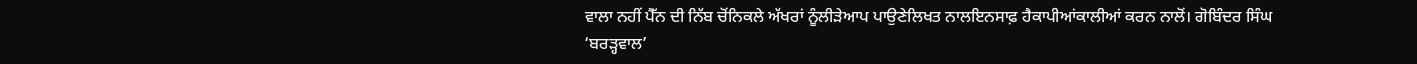ਵਾਲਾ ਨਹੀਂ ਪੈੱਨ ਦੀ ਨਿੱਬ ਚੋਂਨਿਕਲੇ ਅੱਖਰਾਂ ਨੂੰਲੀੜੇਆਪ ਪਾਉਣੇਲਿਖਤ ਨਾਲਇਨਸਾਫ਼ ਹੈਕਾਪੀਆਂਕਾਲੀਆਂ ਕਰਨ ਨਾਲੋਂ। ਗੋਬਿੰਦਰ ਸਿੰਘ ‘ਬਰੜ੍ਹਵਾਲ’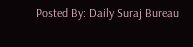Posted By: Daily Suraj Bureau